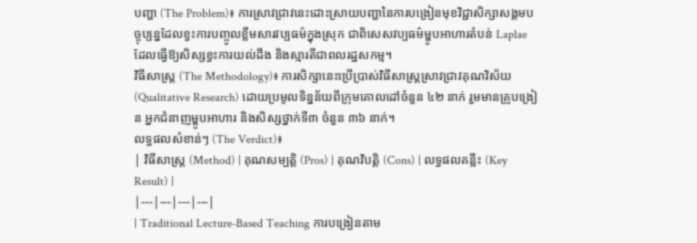បញ្ហា (The Problem)៖ ការស្រាវជ្រាវនេះដោះស្រាយបញ្ហានៃការបង្រៀនមុខវិជ្ជាសិក្សាសង្គមបច្ចុប្បន្នដែលខ្វះការបញ្ចូលខ្លឹមសារវប្បធម៌ក្នុងស្រុក ជាពិសេសវប្បធម៌ម្ហូបអាហារតំបន់ Laplae ដែលធ្វើឱ្យសិស្សខ្វះការយល់ដឹង និងស្មារតីជាពលរដ្ឋសកម្ម។
វិធីសាស្ត្រ (The Methodology)៖ ការសិក្សានេះប្រើប្រាស់វិធីសាស្ត្រស្រាវជ្រាវគុណវិស័យ (Qualitative Research) ដោយប្រមូលទិន្នន័យពីក្រុមគោលដៅចំនួន ៤២ នាក់ រួមមានគ្រូបង្រៀន អ្នកជំនាញម្ហូបអាហារ និងសិស្សថ្នាក់ទី៣ ចំនួន ៣៦ នាក់។
លទ្ធផលសំខាន់ៗ (The Verdict)៖
| វិធីសាស្ត្រ (Method) | គុណសម្បត្តិ (Pros) | គុណវិបត្តិ (Cons) | លទ្ធផលគន្លឹះ (Key Result) |
|---|---|---|---|
| Traditional Lecture-Based Teaching ការបង្រៀនតាម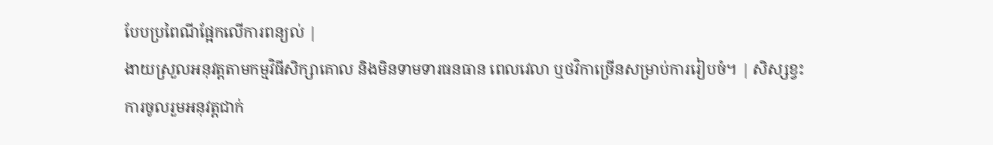បែបប្រពៃណីផ្អែកលើការពន្យល់ |
ងាយស្រួលអនុវត្តតាមកម្មវិធីសិក្សាគោល និងមិនទាមទារធនធាន ពេលវេលា ឬថវិកាច្រើនសម្រាប់ការរៀបចំ។ | សិស្សខ្វះការចូលរួមអនុវត្តជាក់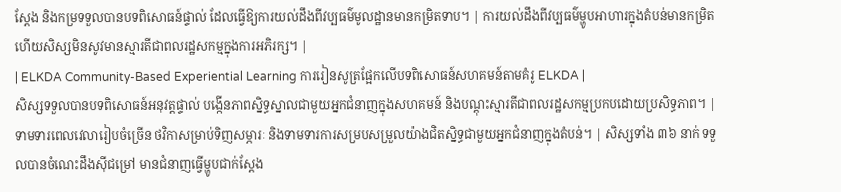ស្តែង និងកម្រទទួលបានបទពិសោធន៍ផ្ទាល់ ដែលធ្វើឱ្យការយល់ដឹងពីវប្បធម៌មូលដ្ឋានមានកម្រិតទាប។ | ការយល់ដឹងពីវប្បធម៌ម្ហូបអាហារក្នុងតំបន់មានកម្រិត ហើយសិស្សមិនសូវមានស្មារតីជាពលរដ្ឋសកម្មក្នុងការអភិរក្ស។ |
| ELKDA Community-Based Experiential Learning ការរៀនសូត្រផ្អែកលើបទពិសោធន៍សហគមន៍តាមគំរូ ELKDA |
សិស្សទទួលបានបទពិសោធន៍អនុវត្តផ្ទាល់ បង្កើនភាពស្និទ្ធស្នាលជាមួយអ្នកជំនាញក្នុងសហគមន៍ និងបណ្តុះស្មារតីជាពលរដ្ឋសកម្មប្រកបដោយប្រសិទ្ធភាព។ | ទាមទារពេលវេលារៀបចំច្រើន ថវិកាសម្រាប់ទិញសម្ភារៈ និងទាមទារការសម្របសម្រួលយ៉ាងជិតស្និទ្ធជាមួយអ្នកជំនាញក្នុងតំបន់។ | សិស្សទាំង ៣៦ នាក់ ទទួលបានចំណេះដឹងស៊ីជម្រៅ មានជំនាញធ្វើម្ហូបជាក់ស្តែង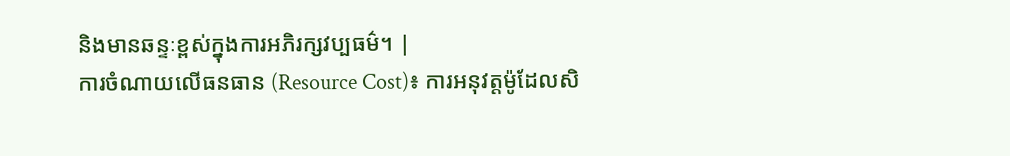និងមានឆន្ទៈខ្ពស់ក្នុងការអភិរក្សវប្បធម៌។ |
ការចំណាយលើធនធាន (Resource Cost)៖ ការអនុវត្តម៉ូដែលសិ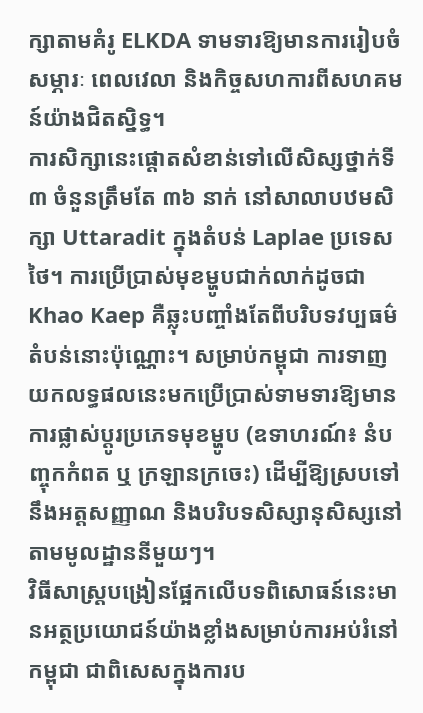ក្សាតាមគំរូ ELKDA ទាមទារឱ្យមានការរៀបចំសម្ភារៈ ពេលវេលា និងកិច្ចសហការពីសហគមន៍យ៉ាងជិតស្និទ្ធ។
ការសិក្សានេះផ្តោតសំខាន់ទៅលើសិស្សថ្នាក់ទី៣ ចំនួនត្រឹមតែ ៣៦ នាក់ នៅសាលាបឋមសិក្សា Uttaradit ក្នុងតំបន់ Laplae ប្រទេសថៃ។ ការប្រើប្រាស់មុខម្ហូបជាក់លាក់ដូចជា Khao Kaep គឺឆ្លុះបញ្ចាំងតែពីបរិបទវប្បធម៌តំបន់នោះប៉ុណ្ណោះ។ សម្រាប់កម្ពុជា ការទាញយកលទ្ធផលនេះមកប្រើប្រាស់ទាមទារឱ្យមានការផ្លាស់ប្តូរប្រភេទមុខម្ហូប (ឧទាហរណ៍៖ នំបញ្ចុកកំពត ឬ ក្រឡានក្រចេះ) ដើម្បីឱ្យស្របទៅនឹងអត្តសញ្ញាណ និងបរិបទសិស្សានុសិស្សនៅតាមមូលដ្ឋាននីមួយៗ។
វិធីសាស្ត្របង្រៀនផ្អែកលើបទពិសោធន៍នេះមានអត្ថប្រយោជន៍យ៉ាងខ្លាំងសម្រាប់ការអប់រំនៅកម្ពុជា ជាពិសេសក្នុងការប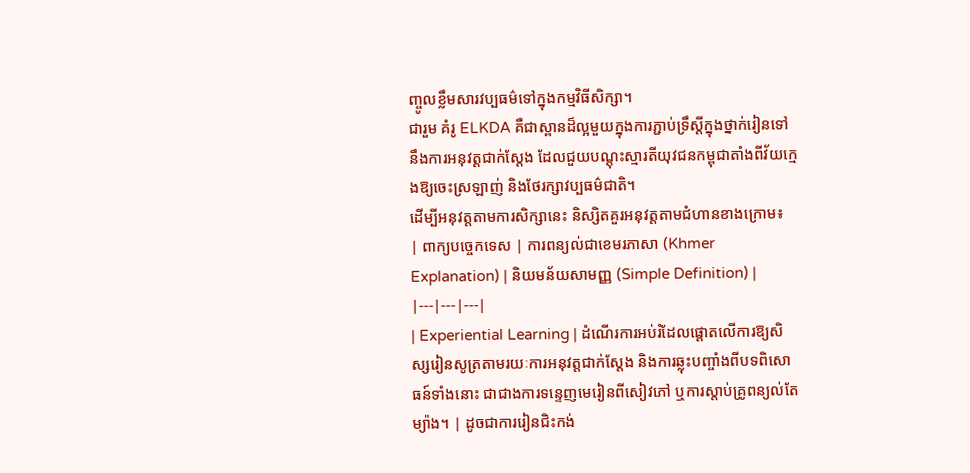ញ្ចូលខ្លឹមសារវប្បធម៌ទៅក្នុងកម្មវិធីសិក្សា។
ជារួម គំរូ ELKDA គឺជាស្ពានដ៏ល្អមួយក្នុងការភ្ជាប់ទ្រឹស្តីក្នុងថ្នាក់រៀនទៅនឹងការអនុវត្តជាក់ស្តែង ដែលជួយបណ្តុះស្មារតីយុវជនកម្ពុជាតាំងពីវ័យក្មេងឱ្យចេះស្រឡាញ់ និងថែរក្សាវប្បធម៌ជាតិ។
ដើម្បីអនុវត្តតាមការសិក្សានេះ និស្សិតគួរអនុវត្តតាមជំហានខាងក្រោម៖
| ពាក្យបច្ចេកទេស | ការពន្យល់ជាខេមរភាសា (Khmer Explanation) | និយមន័យសាមញ្ញ (Simple Definition) |
|---|---|---|
| Experiential Learning | ដំណើរការអប់រំដែលផ្តោតលើការឱ្យសិស្សរៀនសូត្រតាមរយៈការអនុវត្តជាក់ស្តែង និងការឆ្លុះបញ្ចាំងពីបទពិសោធន៍ទាំងនោះ ជាជាងការទន្ទេញមេរៀនពីសៀវភៅ ឬការស្តាប់គ្រូពន្យល់តែម្យ៉ាង។ | ដូចជាការរៀនជិះកង់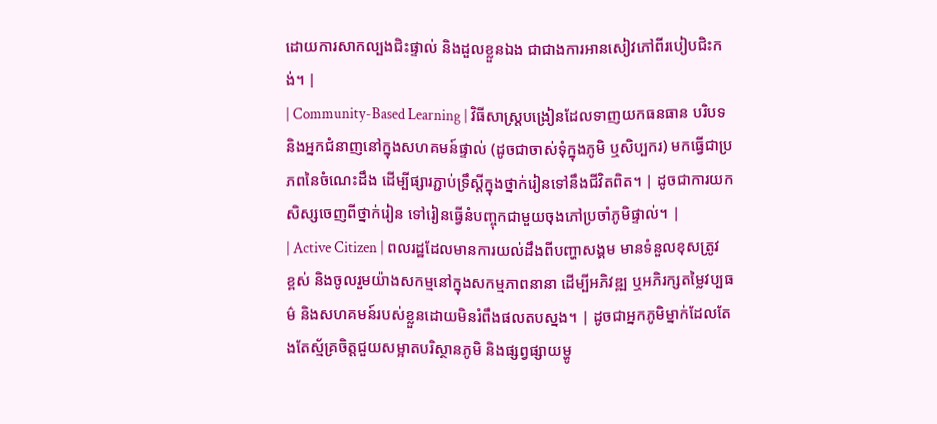ដោយការសាកល្បងជិះផ្ទាល់ និងដួលខ្លួនឯង ជាជាងការអានសៀវភៅពីរបៀបជិះកង់។ |
| Community-Based Learning | វិធីសាស្ត្របង្រៀនដែលទាញយកធនធាន បរិបទ និងអ្នកជំនាញនៅក្នុងសហគមន៍ផ្ទាល់ (ដូចជាចាស់ទុំក្នុងភូមិ ឬសិប្បករ) មកធ្វើជាប្រភពនៃចំណេះដឹង ដើម្បីផ្សារភ្ជាប់ទ្រឹស្តីក្នុងថ្នាក់រៀនទៅនឹងជីវិតពិត។ | ដូចជាការយកសិស្សចេញពីថ្នាក់រៀន ទៅរៀនធ្វើនំបញ្ចុកជាមួយចុងភៅប្រចាំភូមិផ្ទាល់។ |
| Active Citizen | ពលរដ្ឋដែលមានការយល់ដឹងពីបញ្ហាសង្គម មានទំនួលខុសត្រូវខ្ពស់ និងចូលរួមយ៉ាងសកម្មនៅក្នុងសកម្មភាពនានា ដើម្បីអភិវឌ្ឍ ឬអភិរក្សតម្លៃវប្បធម៌ និងសហគមន៍របស់ខ្លួនដោយមិនរំពឹងផលតបស្នង។ | ដូចជាអ្នកភូមិម្នាក់ដែលតែងតែស្ម័គ្រចិត្តជួយសម្អាតបរិស្ថានភូមិ និងផ្សព្វផ្សាយម្ហូ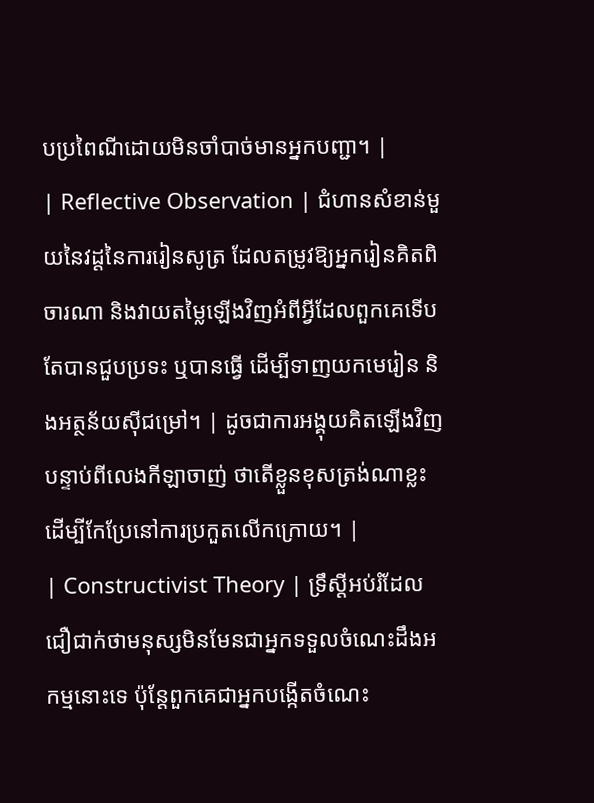បប្រពៃណីដោយមិនចាំបាច់មានអ្នកបញ្ជា។ |
| Reflective Observation | ជំហានសំខាន់មួយនៃវដ្តនៃការរៀនសូត្រ ដែលតម្រូវឱ្យអ្នករៀនគិតពិចារណា និងវាយតម្លៃឡើងវិញអំពីអ្វីដែលពួកគេទើបតែបានជួបប្រទះ ឬបានធ្វើ ដើម្បីទាញយកមេរៀន និងអត្ថន័យស៊ីជម្រៅ។ | ដូចជាការអង្គុយគិតឡើងវិញបន្ទាប់ពីលេងកីឡាចាញ់ ថាតើខ្លួនខុសត្រង់ណាខ្លះដើម្បីកែប្រែនៅការប្រកួតលើកក្រោយ។ |
| Constructivist Theory | ទ្រឹស្តីអប់រំដែលជឿជាក់ថាមនុស្សមិនមែនជាអ្នកទទួលចំណេះដឹងអកម្មនោះទេ ប៉ុន្តែពួកគេជាអ្នកបង្កើតចំណេះ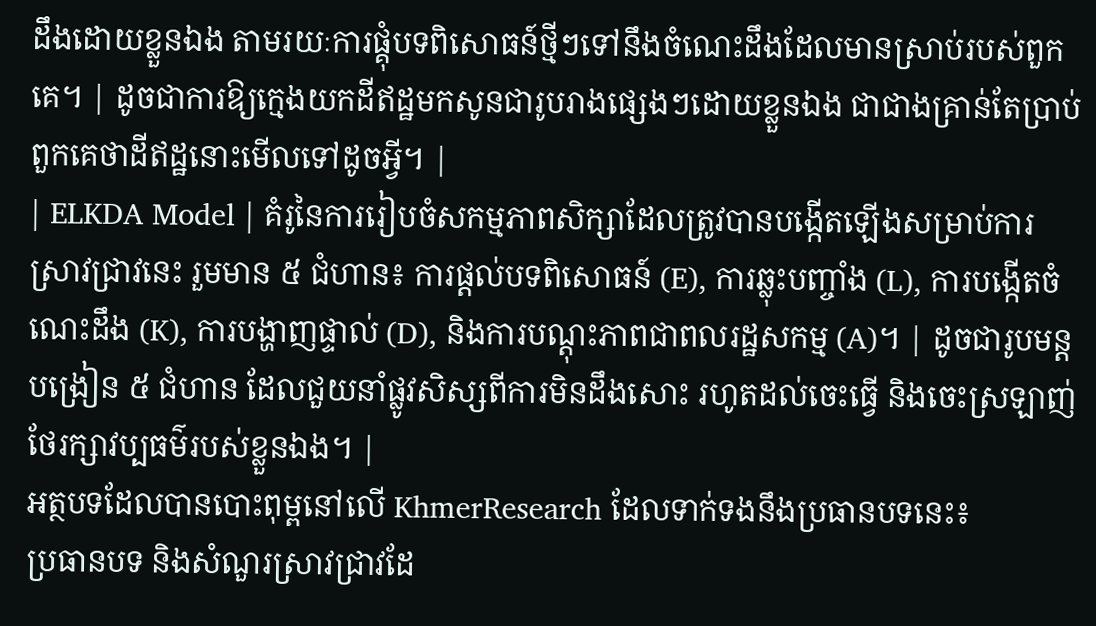ដឹងដោយខ្លួនឯង តាមរយៈការផ្គុំបទពិសោធន៍ថ្មីៗទៅនឹងចំណេះដឹងដែលមានស្រាប់របស់ពួកគេ។ | ដូចជាការឱ្យក្មេងយកដីឥដ្ឋមកសូនជារូបរាងផ្សេងៗដោយខ្លួនឯង ជាជាងគ្រាន់តែប្រាប់ពួកគេថាដីឥដ្ឋនោះមើលទៅដូចអ្វី។ |
| ELKDA Model | គំរូនៃការរៀបចំសកម្មភាពសិក្សាដែលត្រូវបានបង្កើតឡើងសម្រាប់ការស្រាវជ្រាវនេះ រួមមាន ៥ ជំហាន៖ ការផ្តល់បទពិសោធន៍ (E), ការឆ្លុះបញ្ចាំង (L), ការបង្កើតចំណេះដឹង (K), ការបង្ហាញផ្ទាល់ (D), និងការបណ្តុះភាពជាពលរដ្ឋសកម្ម (A)។ | ដូចជារូបមន្តបង្រៀន ៥ ជំហាន ដែលជួយនាំផ្លូវសិស្សពីការមិនដឹងសោះ រហូតដល់ចេះធ្វើ និងចេះស្រឡាញ់ថែរក្សាវប្បធម៌របស់ខ្លួនឯង។ |
អត្ថបទដែលបានបោះពុម្ពនៅលើ KhmerResearch ដែលទាក់ទងនឹងប្រធានបទនេះ៖
ប្រធានបទ និងសំណួរស្រាវជ្រាវដែ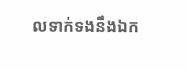លទាក់ទងនឹងឯក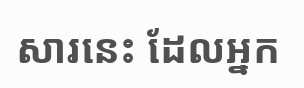សារនេះ ដែលអ្នក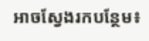អាចស្វែងរកបន្ថែម៖